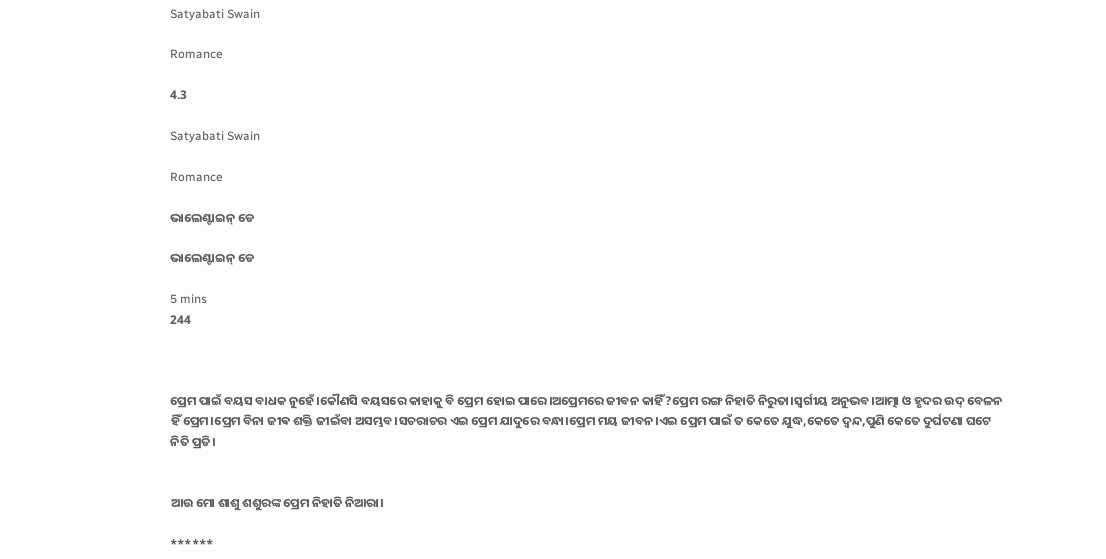Satyabati Swain

Romance

4.3

Satyabati Swain

Romance

ଭାଲେଣ୍ଟାଇନ୍ ଡେ

ଭାଲେଣ୍ଟାଇନ୍ ଡେ

5 mins
244



ପ୍ରେମ ପାଇଁ ବୟସ ବାଧକ ନୁହେଁ।କୌଣସି ବୟସରେ କାହାକୁ ବି ପ୍ରେମ ହୋଇ ପାରେ।ଅପ୍ରେମରେ ଜୀବନ କାହିଁ?ପ୍ରେମ ରଙ୍ଗ ନିହାତି ନିରୁତା।ସ୍ବର୍ଗୀୟ ଅନୁଭବ।ଆତ୍ମା ଓ ହୃଦର ଉଦ୍ ବେଳନ ହିଁ ପ୍ରେମ।ପ୍ରେମ ବିନା ଜୀଵ ଶକ୍ତି ଜୀଇଁବା ଅସମ୍ଭବ।ସଚରାଚର ଏଇ ପ୍ରେମ ଯାଦୁରେ ବନ୍ଧା।ପ୍ରେମ ମୟ ଜୀବନ।ଏଇ ପ୍ରେମ ପାଇଁ ତ କେତେ ଯୁଦ୍ଧ,କେତେ ଦ୍ୱନ୍ଦ,ପୁଣି କେତେ ଦୁର୍ଘଟଣା ଘଟେ ନିତି ପ୍ରତି।


ଆଉ ମୋ ଶାଶୁ ଶଶୁରଙ୍କ ପ୍ରେମ ନିହାତି ନିଆରା।

******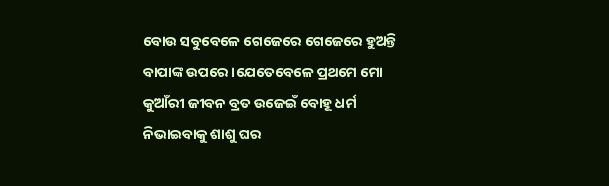ବୋଉ ସବୁବେଳେ ଗେଜେରେ ଗେଜେରେ ହୁଅନ୍ତି ବାପାଙ୍କ ଉପରେ।ଯେତେବେଳେ ପ୍ରଥମେ ମୋ କୁଆଁରୀ ଜୀବନ ବ୍ରତ ଉଜେଇଁ ବୋହୂ ଧର୍ମ ନିଭାଇବାକୁ ଶାଶୁ ଘର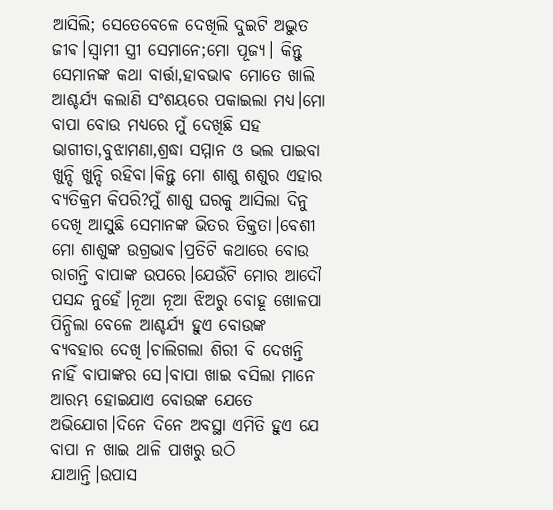ଆସିଲି; ସେତେବେଳେ ଦେଖିଲି ଦୁଇଟି ଅଦ୍ଭୁତ ଜୀଵ।ସ୍ୱାମୀ ସ୍ତ୍ରୀ ସେମାନେ;ମୋ ପୂଜ୍ୟ। କିନ୍ତୁ ସେମାନଙ୍କ କଥା ବାର୍ତ୍ତା,ହାବଭାଵ ମୋତେ ଖାଲି ଆଶ୍ଚର୍ଯ୍ୟ କଲାଣି ସଂଶୟରେ ପକାଇଲା ମଧ୍ୟ।ମୋ ବାପା ବୋଉ ମଧ୍ୟରେ ମୁଁ ଦେଖିଛି ସହ ଭାଗୀତା,ବୁଝାମଣା,ଶ୍ରଦ୍ଧା ସମ୍ମାନ ଓ ଭଲ ପାଇବା ଖୁନ୍ଦି ଖୁନ୍ଦି ରହିବା।କିନ୍ତୁ ମୋ ଶାଶୁ ଶଶୁର ଏହାର ବ୍ୟତିକ୍ରମ କିପରି?ମୁଁ ଶାଶୁ ଘରକୁ ଆସିଲା ଦିନୁ ଦେଖି ଆସୁଛି ସେମାନଙ୍କ ଭିତର ତିକ୍ତତା।ବେଶୀ ମୋ ଶାଶୁଙ୍କ ଉଗ୍ରଭାଵ।ପ୍ରତିଟି କଥାରେ ବୋଉ ରାଗନ୍ତି ବାପାଙ୍କ ଉପରେ।ଯେଉଁଟି ମୋର ଆଦୌ ପସନ୍ଦ ନୁହେଁ।ନୂଆ ନୂଆ ଝିଅରୁ ବୋହୂ ଖୋଳପା ପିନ୍ଧିଲା ବେଳେ ଆଶ୍ଚର୍ଯ୍ୟ ହୁଏ ବୋଉଙ୍କ ବ୍ୟବହାର ଦେଖି।ଚାଲିଗଲା ଶିରୀ ବି ଦେଖନ୍ତି ନାହିଁ ବାପାଙ୍କର ସେ।ବାପା ଖାଇ ବସିଲା ମାନେ ଆରମ୍ଭ ହୋଇଯାଏ ବୋଉଙ୍କ ଯେତେ ଅଭିଯୋଗ।ଦିନେ ଦିନେ ଅବସ୍ଥା ଏମିତି ହୁଏ ଯେ ବାପା ନ ଖାଇ ଥାଳି ପାଖରୁ ଉଠି ଯାଆନ୍ତି।ଉପାସ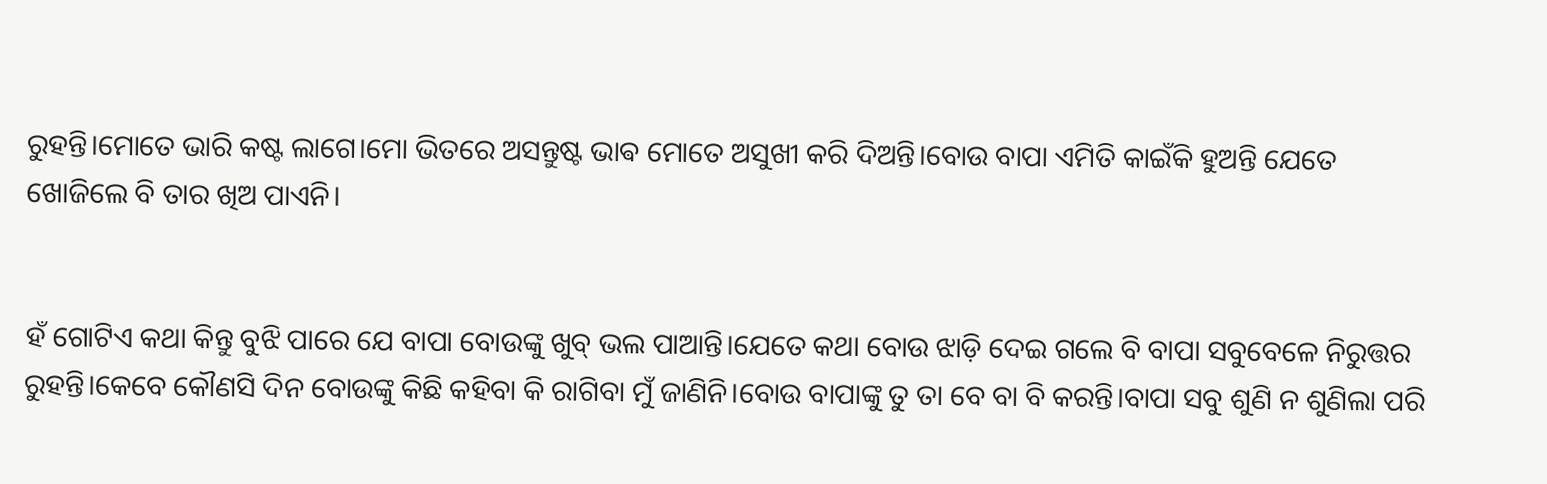ରୁହନ୍ତି।ମୋତେ ଭାରି କଷ୍ଟ ଲାଗେ।ମୋ ଭିତରେ ଅସନ୍ତୁଷ୍ଟ ଭାଵ ମୋତେ ଅସୁଖୀ କରି ଦିଅନ୍ତି।ବୋଉ ବାପା ଏମିତି କାଇଁକି ହୁଅନ୍ତି ଯେତେ ଖୋଜିଲେ ବି ତାର ଖିଅ ପାଏନି।


ହଁ ଗୋଟିଏ କଥା କିନ୍ତୁ ବୁଝି ପାରେ ଯେ ବାପା ବୋଉଙ୍କୁ ଖୁବ୍ ଭଲ ପାଆନ୍ତି।ଯେତେ କଥା ବୋଉ ଝାଡ଼ି ଦେଇ ଗଲେ ବି ବାପା ସବୁବେଳେ ନିରୁତ୍ତର ରୁହନ୍ତି।କେବେ କୌଣସି ଦିନ ବୋଉଙ୍କୁ କିଛି କହିବା କି ରାଗିବା ମୁଁ ଜାଣିନି।ବୋଉ ବାପାଙ୍କୁ ତୁ ତା ବେ ବା ବି କରନ୍ତି।ବାପା ସବୁ ଶୁଣି ନ ଶୁଣିଲା ପରି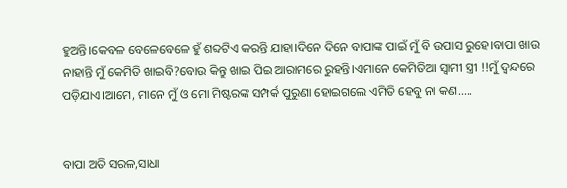ହୁଅନ୍ତି।କେବଳ ବେଳେବେଳେ ହୁଁ ଶବ୍ଦଟିଏ କରନ୍ତି ଯାହା।ଦିନେ ଦିନେ ବାପାଙ୍କ ପାଇଁ ମୁଁ ବି ଉପାସ ରୁହେ।ବାପା ଖାଉ ନାହାନ୍ତି ମୁଁ କେମିତି ଖାଇବି?ବୋଉ କିନ୍ତୁ ଖାଇ ପିଇ ଆରାମରେ ରୁହନ୍ତି।ଏମାନେ କେମିତିଆ ସ୍ୱାମୀ ସ୍ତ୍ରୀ !!ମୁଁ ଦ୍ଵନ୍ଦରେ ପଡ଼ିଯାଏ।ଆମେ, ମାନେ ମୁଁ ଓ ମୋ ମିଷ୍ଟରଙ୍କ ସମ୍ପର୍କ ପୁରୁଣା ହୋଇଗଲେ ଏମିତି ହେବୁ ନା କଣ.....


ବାପା ଅତି ସରଳ,ସାଧା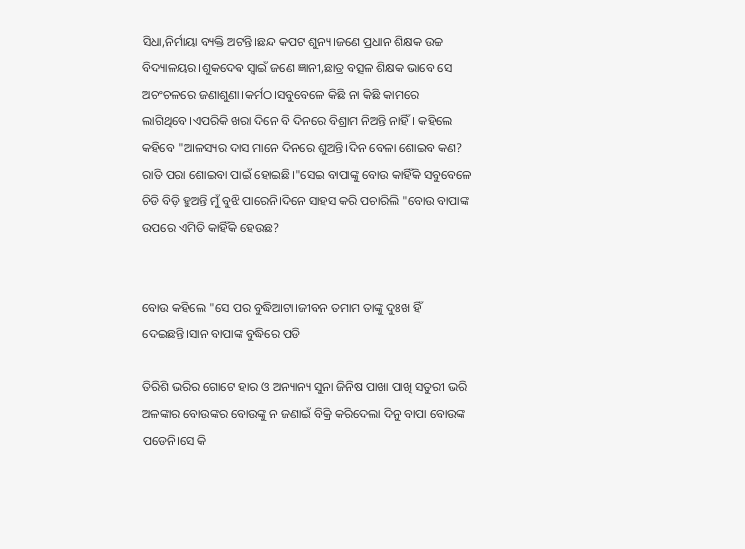ସିଧା,ନିର୍ମାୟା ବ୍ୟକ୍ତି ଅଟନ୍ତି।ଛନ୍ଦ କପଟ ଶୁନ୍ୟ।ଜଣେ ପ୍ରଧାନ ଶିକ୍ଷକ ଉଚ୍ଚ ବିଦ୍ୟାଳୟର।ଶୁକଦେଵ ସ୍ୱାଇଁ ଜଣେ ଜ୍ଞାନୀ,ଛାତ୍ର ବତ୍ସଳ ଶିକ୍ଷକ ଭାବେ ସେ ଅଚଂଚଳରେ ଜଣାଶୁଣା।କର୍ମଠ।ସବୁବେଳେ କିଛି ନା କିଛି କାମରେ ଲାଗିଥିବେ।ଏପରିକି ଖରା ଦିନେ ବି ଦିନରେ ବିଶ୍ରାମ ନିଅନ୍ତି ନାହିଁ। କହିଲେ କହିବେ "ଆଳସ୍ୟର ଦାସ ମାନେ ଦିନରେ ଶୁଅନ୍ତି।ଦିନ ବେଳା ଶୋଇବ କଣ? ରାତି ପରା ଶୋଇବା ପାଇଁ ହୋଇଛି।"ସେଇ ବାପାଙ୍କୁ ବୋଉ କାହିଁକି ସବୁବେଳେ ଚିଡି ବିଡ଼ି ହୁଅନ୍ତି ମୁଁ ବୁଝି ପାରେନି।ଦିନେ ସାହସ କରି ପଚାରିଲି "ବୋଉ ବାପାଙ୍କ ଉପରେ ଏମିତି କାହିଁକି ହେଉଛ?


ବୋଉ କହିଲେ "ସେ ପର ବୁଦ୍ଧିଆଟା।ଜୀବନ ତମାମ ତାଙ୍କୁ ଦୁଃଖ ହିଁ ଦେଇଛନ୍ତି।ସାନ ବାପାଙ୍କ ବୁଦ୍ଧିରେ ପଡି

ତିରିଶି ଭରିର ଗୋଟେ ହାର ଓ ଅନ୍ୟାନ୍ୟ ସୁନା ଜିନିଷ ପାଖା ପାଖି ସତୁରୀ ଭରି ଅଳଙ୍କାର ବୋଉଙ୍କର ବୋଉଙ୍କୁ ନ ଜଣାଇଁ ବିକ୍ରି କରିଦେଲା ଦିନୁ ବାପା ବୋଉଙ୍କ ପଡେନି।ସେ କି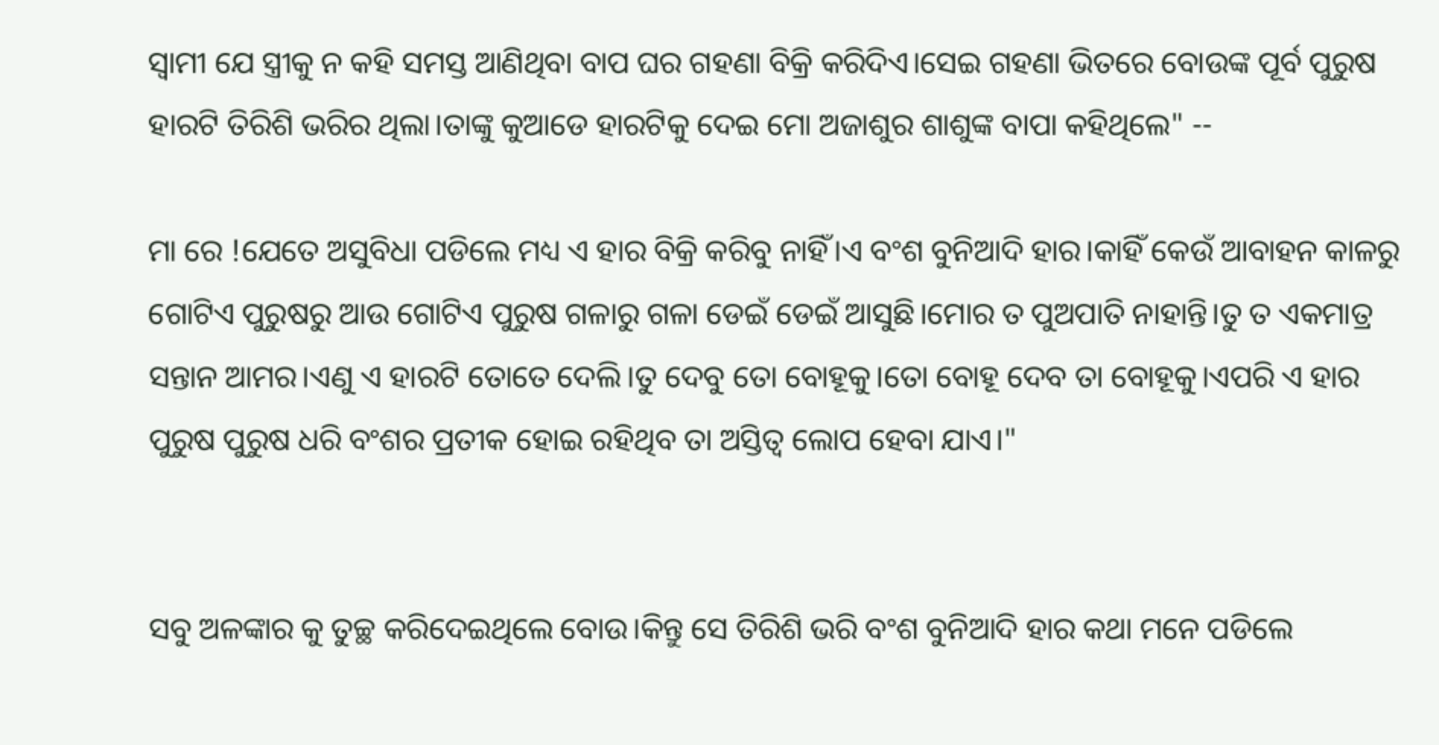ସ୍ୱାମୀ ଯେ ସ୍ତ୍ରୀକୁ ନ କହି ସମସ୍ତ ଆଣିଥିବା ବାପ ଘର ଗହଣା ବିକ୍ରି କରିଦିଏ।ସେଇ ଗହଣା ଭିତରେ ବୋଉଙ୍କ ପୂର୍ବ ପୁରୁଷ ହାରଟି ତିରିଶି ଭରିର ଥିଲା।ତାଙ୍କୁ କୁଆଡେ ହାରଟିକୁ ଦେଇ ମୋ ଅଜାଶୁର ଶାଶୁଙ୍କ ବାପା କହିଥିଲେ" --

ମା ରେ !ଯେତେ ଅସୁବିଧା ପଡିଲେ ମଧ୍ୟ ଏ ହାର ବିକ୍ରି କରିବୁ ନାହିଁ।ଏ ବଂଶ ବୁନିଆଦି ହାର।କାହିଁ କେଉଁ ଆବାହନ କାଳରୁ ଗୋଟିଏ ପୁରୁଷରୁ ଆଉ ଗୋଟିଏ ପୁରୁଷ ଗଳାରୁ ଗଳା ଡେଇଁ ଡେଇଁ ଆସୁଛି।ମୋର ତ ପୁଅପାତି ନାହାନ୍ତି।ତୁ ତ ଏକମାତ୍ର ସନ୍ତାନ ଆମର।ଏଣୁ ଏ ହାରଟି ତୋତେ ଦେଲି।ତୁ ଦେବୁ ତୋ ବୋହୂକୁ।ତୋ ବୋହୂ ଦେବ ତା ବୋହୂକୁ।ଏପରି ଏ ହାର ପୁରୁଷ ପୁରୁଷ ଧରି ବଂଶର ପ୍ରତୀକ ହୋଇ ରହିଥିବ ତା ଅସ୍ତିତ୍ୱ ଲୋପ ହେବା ଯାଏ।"


ସବୁ ଅଳଙ୍କାର କୁ ତୁଚ୍ଛ କରିଦେଇଥିଲେ ବୋଉ।କିନ୍ତୁ ସେ ତିରିଶି ଭରି ବଂଶ ବୁନିଆଦି ହାର କଥା ମନେ ପଡିଲେ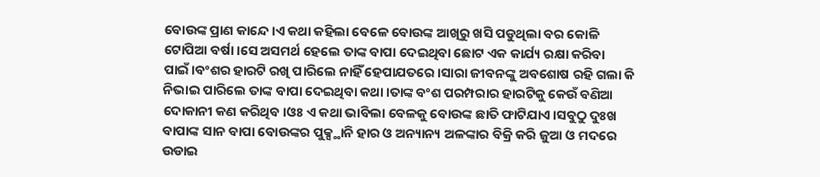ବୋଉଙ୍କ ପ୍ରାଣ କାନ୍ଦେ।ଏ କଥା କହିଲା ବେଳେ ବୋଉଙ୍କ ଆଖିରୁ ଖସି ପଡୁଥିଲା ବର କୋଳି ଟୋପିଆ ବର୍ଷା।ସେ ଅସମର୍ଥ ହେଲେ ତାଙ୍କ ବାପା ଦେଇଥିବା ଛୋଟ ଏକ କାର୍ଯ୍ୟ ରକ୍ଷା କରିବା ପାଇଁ।ବଂଶର ହାରଟି ରଖି ପାରିଲେ ନାହିଁ ହେପାଯତରେ।ସାରା ଜୀବନଙ୍କୁ ଅବଶୋଷ ରହି ଗଲା କି ନିଭାଇ ପାରିଲେ ତାଙ୍କ ବାପା ଦେଇଥିବା କଥା।ତାଙ୍କ ବଂଶ ପରମ୍ପରାର ହାରଟିକୁ କେଉଁ ବଣିଆ ଦୋକାନୀ କଣ କରିଥିବ।ଓଃ ଏ କଥା ଭାବିଲା ବେଳକୁ ବୋଉଙ୍କ ଛାତି ଫାଟିଯାଏ।ସବୁଠୁ ଦୁଃଖ ବାପାଙ୍କ ସାନ ବାପା ବୋଉଙ୍କର ପୁକ୍ସ୍ଥାନି ହାର ଓ ଅନ୍ୟାନ୍ୟ ଅଳଙ୍କାର ବିକ୍ରି କରି ଜୁଆ ଓ ମଦରେ ଉଡାଇ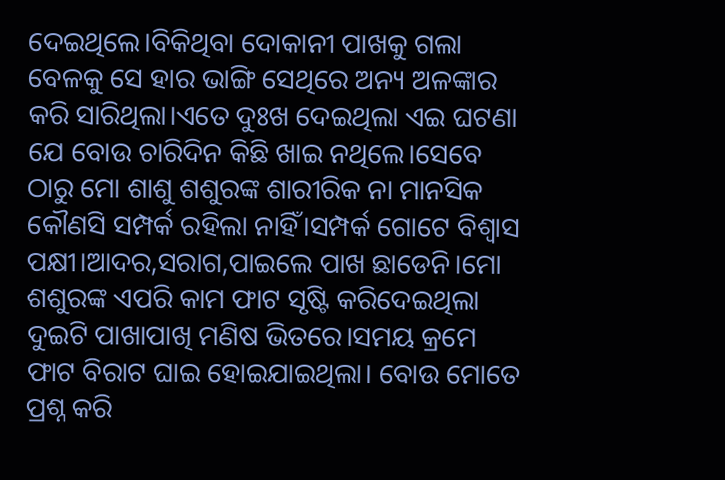ଦେଇଥିଲେ।ବିକିଥିବା ଦୋକାନୀ ପାଖକୁ ଗଲା ବେଳକୁ ସେ ହାର ଭାଙ୍ଗି ସେଥିରେ ଅନ୍ୟ ଅଳଙ୍କାର କରି ସାରିଥିଲା।ଏତେ ଦୁଃଖ ଦେଇଥିଲା ଏଇ ଘଟଣା ଯେ ବୋଉ ଚାରିଦିନ କିଛି ଖାଇ ନଥିଲେ।ସେବେ ଠାରୁ ମୋ ଶାଶୁ ଶଶୁରଙ୍କ ଶାରୀରିକ ନା ମାନସିକ କୌଣସି ସମ୍ପର୍କ ରହିଲା ନାହିଁ।ସମ୍ପର୍କ ଗୋଟେ ବିଶ୍ୱାସ ପକ୍ଷୀ।ଆଦର,ସରାଗ,ପାଇଲେ ପାଖ ଛାଡେନି।ମୋ ଶଶୁରଙ୍କ ଏପରି କାମ ଫାଟ ସୃଷ୍ଟି କରିଦେଇଥିଲା ଦୁଇଟି ପାଖାପାଖି ମଣିଷ ଭିତରେ।ସମୟ କ୍ରମେ ଫାଟ ବିରାଟ ଘାଇ ହୋଇଯାଇଥିଲା। ବୋଉ ମୋତେ ପ୍ରଶ୍ନ କରି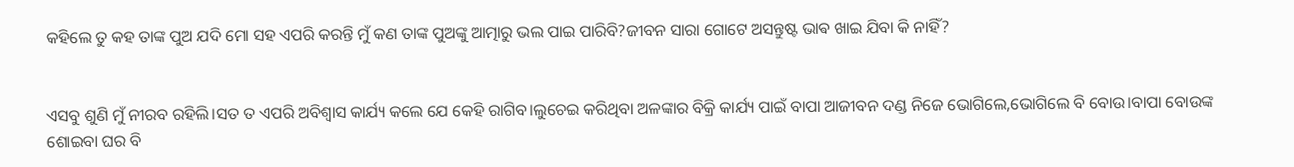କହିଲେ ତୁ କହ ତାଙ୍କ ପୁଅ ଯଦି ମୋ ସହ ଏପରି କରନ୍ତି ମୁଁ କଣ ତାଙ୍କ ପୁଅଙ୍କୁ ଆତ୍ମାରୁ ଭଲ ପାଇ ପାରିବି?ଜୀବନ ସାରା ଗୋଟେ ଅସନ୍ତୁଷ୍ଟ ଭାଵ ଖାଇ ଯିବା କି ନାହିଁ?


ଏସବୁ ଶୁଣି ମୁଁ ନୀରବ ରହିଲି।ସତ ତ ଏପରି ଅବିଶ୍ୱାସ କାର୍ଯ୍ୟ କଲେ ଯେ କେହି ରାଗିବ।ଲୁଚେଇ କରିଥିବା ଅଳଙ୍କାର ବିକ୍ରି କାର୍ଯ୍ୟ ପାଇଁ ବାପା ଆଜୀବନ ଦଣ୍ଡ ନିଜେ ଭୋଗିଲେ,ଭୋଗିଲେ ବି ବୋଉ।ବାପା ବୋଉଙ୍କ ଶୋଇବା ଘର ବି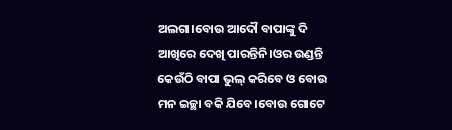ଅଲଗା।ବୋଉ ଆଦୌ ବାପାଙ୍କୁ ଦି ଆଖିରେ ଦେଖି ପାରନ୍ତିନି।ଓର ଉଣ୍ଡନ୍ତି କେଉଁଠି ବାପା ଭୁଲ୍ କରିବେ ଓ ବୋଉ ମନ ଇଚ୍ଛା ବକି ଯିବେ।ବୋଉ ଗୋଟେ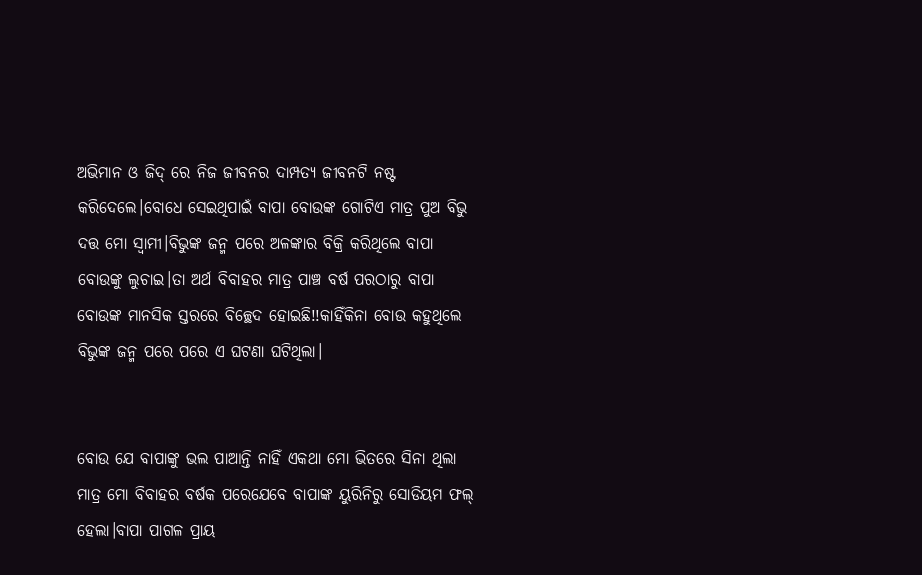ଅଭିମାନ ଓ ଜିଦ୍ ରେ ନିଜ ଜୀବନର ଦାମ୍ପତ୍ୟ ଜୀବନଟି ନଷ୍ଟ କରିଦେଲେ।ବୋଧେ ସେଇଥିପାଇଁ ବାପା ବୋଉଙ୍କ ଗୋଟିଏ ମାତ୍ର ପୁଅ ବିଭୁ ଦତ୍ତ ମୋ ସ୍ୱାମୀ।ବିଭୁଙ୍କ ଜନ୍ମ ପରେ ଅଳଙ୍କାର ବିକ୍ରି କରିଥିଲେ ବାପା ବୋଉଙ୍କୁ ଲୁଚାଇ।ତା ଅର୍ଥ ବିବାହର ମାତ୍ର ପାଞ୍ଚ ବର୍ଷ ପରଠାରୁ ବାପା ବୋଉଙ୍କ ମାନସିକ ସ୍ତରରେ ବିଚ୍ଛେଦ ହୋଇଛି!!କାହିଁକିନା ବୋଉ କହୁଥିଲେ ବିଭୁଙ୍କ ଜନ୍ମ ପରେ ପରେ ଏ ଘଟଣା ଘଟିଥିଲା।


ବୋଉ ଯେ ବାପାଙ୍କୁ ଭଲ ପାଆନ୍ତି ନାହିଁ ଏକଥା ମୋ ଭିତରେ ସିନା ଥିଲା ମାତ୍ର ମୋ ବିବାହର ବର୍ଷକ ପରେଯେବେ ବାପାଙ୍କ ୟୁରିନିରୁ ସୋଡିୟମ ଫଲ୍ ହେଲା।ବାପା ପାଗଳ ପ୍ରାୟ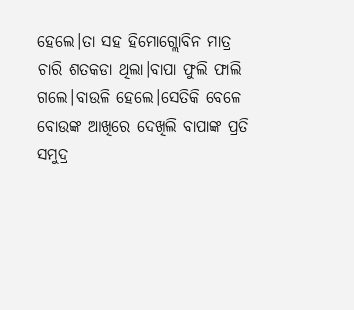ହେଲେ।ତା ସହ ହିମୋଗ୍ଲୋବିନ ମାତ୍ର ଚାରି ଶତକଡା ଥିଲା।ବାପା ଫୁଲି ଫାଲି ଗଲେ।ବାଉଳି ହେଲେ।ସେତିକି ବେଳେ ବୋଉଙ୍କ ଆଖିରେ ଦେଖିଲି ବାପାଙ୍କ ପ୍ରତି ସମୁଦ୍ର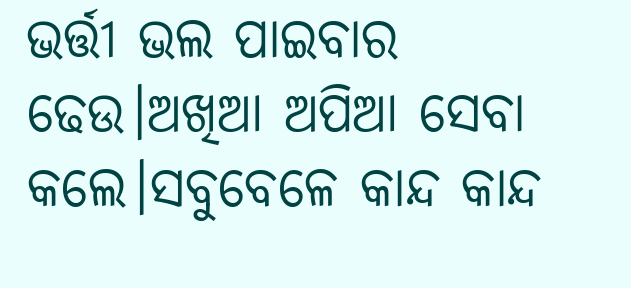ଭର୍ତ୍ତୀ ଭଲ ପାଇବାର ଢେଉ।ଅଖିଆ ଅପିଆ ସେବା କଲେ।ସବୁବେଳେ କାନ୍ଦ କାନ୍ଦ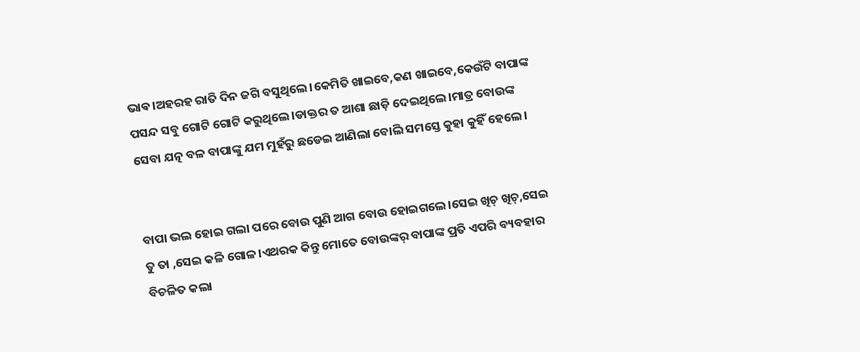ଭାଵ।ଅହରହ ରାତି ଦିନ ଜଗି ବସୁଥିଲେ।କେମିତି ଖାଇବେ,କଣ ଖାଇବେ,କେଉଁଟି ବାପାଙ୍କ ପସନ୍ଦ ସବୁ ଗୋଟି ଗୋଟି କରୁଥିଲେ।ଡାକ୍ତର ତ ଆଶା ଛାଡ଼ି ଦେଇଥିଲେ।ମାତ୍ର ବୋଉଙ୍କ ସେବା ଯତ୍ନ ବଳ ବାପାଙ୍କୁ ଯମ ମୁହଁରୁ ଛଡେଇ ଆଣିଲା ବୋଲି ସମସ୍ତେ କୁହା କୁହିଁ ହେଲେ।


ବାପା ଭଲ ହୋଇ ଗଲା ପରେ ବୋଉ ପୁଣି ଆଗ ବୋଉ ହୋଇଗଲେ।ସେଇ ଖିଚ୍ ଖିଚ୍,ସେଇ ତୁ ତା ,ସେଇ କଳି ଗୋଳ।ଏଥରକ କିନ୍ତୁ ମୋତେ ବୋଉଙ୍କର୍ ବାପାଙ୍କ ପ୍ରତି ଏପରି ବ୍ୟବହାର ବିଚଳିତ କଲା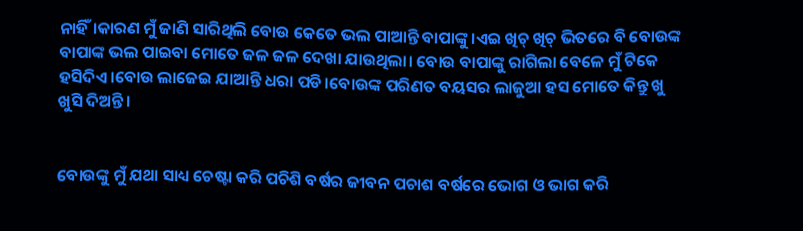ନାହିଁ।କାରଣ ମୁଁ ଜାଣି ସାରିଥିଲି ବୋଉ କେତେ ଭଲ ପାଆନ୍ତି ବାପାଙ୍କୁ ।ଏଇ ଖିଚ୍ ଖିଚ୍ ଭିତରେ ବି ବୋଉଙ୍କ ବାପାଙ୍କ ଭଲ ପାଇବା ମୋତେ ଜଳ ଜଳ ଦେଖା ଯାଉଥିଲା। ବୋଉ ବାପାଙ୍କୁ ରାଗିଲା ବେଳେ ମୁଁ ଟିକେ ହସିଦିଏ।ବୋଉ ଲାଜେଇ ଯାଆନ୍ତି ଧରା ପଡି।ବୋଉଙ୍କ ପରିଣତ ବୟସର ଲାଜୁଆ ହସ ମୋତେ କିନ୍ତୁ ଖୁ ଖୁସି ଦିଅନ୍ତି।


ବୋଉଙ୍କୁ ମୁଁ ଯଥା ସାଧ୍ୟ ଚେଷ୍ଟା କରି ପଚିଶି ବର୍ଷର ଜୀବନ ପଚାଶ ବର୍ଷରେ ଭୋଗ ଓ ଭାଗ କରି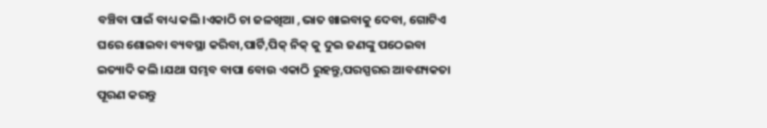ବଞ୍ଚିବା ପାଇଁ ବାଧ୍ୟ କଲି।ଏକାଠି ଚା ଜଳଖିଆ ,ଭାତ ଖାଇବାକୁ ଦେବା, ଗୋଟିଏ ଘରେ ଶୋଇବା ବ୍ୟବସ୍ଥା କରିବା,ପାର୍ଟି,ପିକ୍ ନିକ୍ କୁ ଦୁଇ ଜଣଙ୍କୁ ପଠେଇବା ଇତ୍ୟାଦି କଲି।ଯଥା ସମ୍ଭବ ବାପା ବୋଉ ଏକାଠି ରୁହନ୍ତୁ,ପରସ୍ପରର ଆବଶ୍ୟକତା ପୂରଣ କରନ୍ତୁ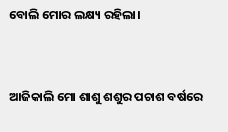ବୋଲି ମୋର ଲକ୍ଷ୍ୟ ରହିଲା।


ଆଜିକାଲି ମୋ ଶାଶୁ ଶଶୁର ପଚାଶ ବର୍ଷରେ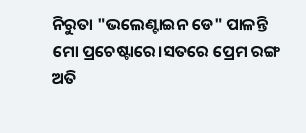ନିରୁତା "ଭଲେଣ୍ଟାଇନ ଡେ" ପାଳନ୍ତି ମୋ ପ୍ରଚେଷ୍ଟାରେ।ସତରେ ପ୍ରେମ ରଙ୍ଗ ଅତି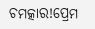ଚମତ୍କାର!ପ୍ରେମ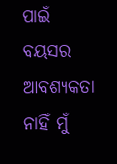ପାଇଁ ବୟସର ଆବଶ୍ୟକତା ନାହିଁ ମୁଁ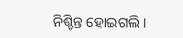ନିଶ୍ଚିନ୍ତ ହୋଇଗଲି।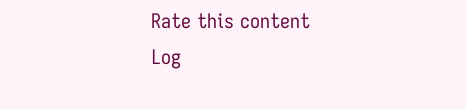Rate this content
Log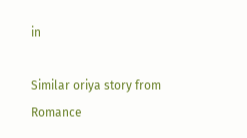in

Similar oriya story from Romance